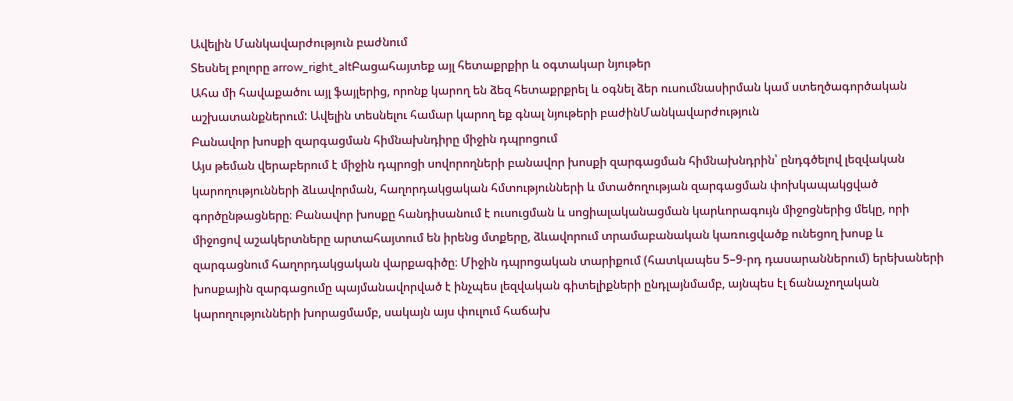Ավելին Մանկավարժություն բաժնում
Տեսնել բոլորը arrow_right_altԲացահայտեք այլ հետաքրքիր և օգտակար նյութեր
Ահա մի հավաքածու այլ ֆայլերից, որոնք կարող են ձեզ հետաքրքրել և օգնել ձեր ուսումնասիրման կամ ստեղծագործական աշխատանքներում: Ավելին տեսնելու համար կարող եք գնալ նյութերի բաժինՄանկավարժություն
Բանավոր խոսքի զարգացման հիմնախնդիրը միջին դպրոցում
Այս թեման վերաբերում է միջին դպրոցի սովորողների բանավոր խոսքի զարգացման հիմնախնդրին՝ ընդգծելով լեզվական կարողությունների ձևավորման, հաղորդակցական հմտությունների և մտածողության զարգացման փոխկապակցված գործընթացները։ Բանավոր խոսքը հանդիսանում է ուսուցման և սոցիալականացման կարևորագույն միջոցներից մեկը, որի միջոցով աշակերտները արտահայտում են իրենց մտքերը, ձևավորում տրամաբանական կառուցվածք ունեցող խոսք և զարգացնում հաղորդակցական վարքագիծը։ Միջին դպրոցական տարիքում (հատկապես 5–9-րդ դասարաններում) երեխաների խոսքային զարգացումը պայմանավորված է ինչպես լեզվական գիտելիքների ընդլայնմամբ, այնպես էլ ճանաչողական կարողությունների խորացմամբ, սակայն այս փուլում հաճախ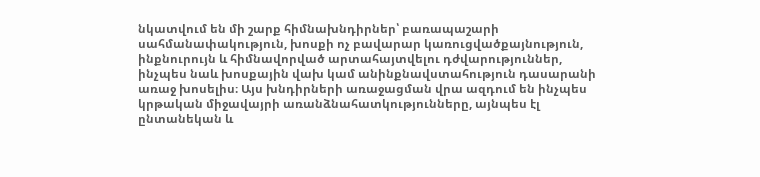նկատվում են մի շարք հիմնախնդիրներ՝ բառապաշարի սահմանափակություն, խոսքի ոչ բավարար կառուցվածքայնություն, ինքնուրույն և հիմնավորված արտահայտվելու դժվարություններ, ինչպես նաև խոսքային վախ կամ անինքնավստահություն դասարանի առաջ խոսելիս։ Այս խնդիրների առաջացման վրա ազդում են ինչպես կրթական միջավայրի առանձնահատկությունները, այնպես էլ ընտանեկան և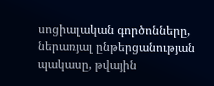սոցիալական գործոնները, ներառյալ ընթերցանության պակասը, թվային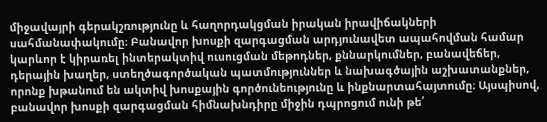միջավայրի գերակշռությունը և հաղորդակցման իրական իրավիճակների սահմանափակումը։ Բանավոր խոսքի զարգացման արդյունավետ ապահովման համար կարևոր է կիրառել ինտերակտիվ ուսուցման մեթոդներ, քննարկումներ, բանավեճեր, դերային խաղեր, ստեղծագործական պատմություններ և նախագծային աշխատանքներ, որոնք խթանում են ակտիվ խոսքային գործունեությունը և ինքնարտահայտումը։ Այսպիսով, բանավոր խոսքի զարգացման հիմնախնդիրը միջին դպրոցում ունի թե՛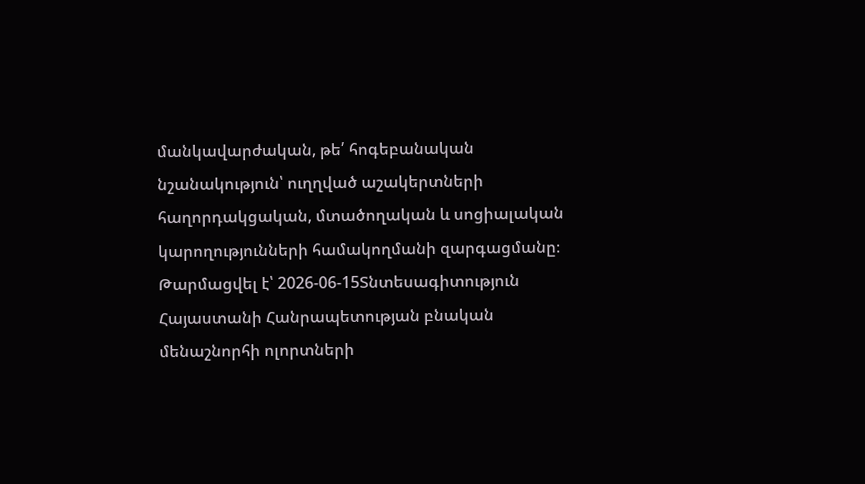մանկավարժական, թե՛ հոգեբանական նշանակություն՝ ուղղված աշակերտների հաղորդակցական, մտածողական և սոցիալական կարողությունների համակողմանի զարգացմանը։
Թարմացվել է՝ 2026-06-15Տնտեսագիտություն
Հայաստանի Հանրապետության բնական մենաշնորհի ոլորտների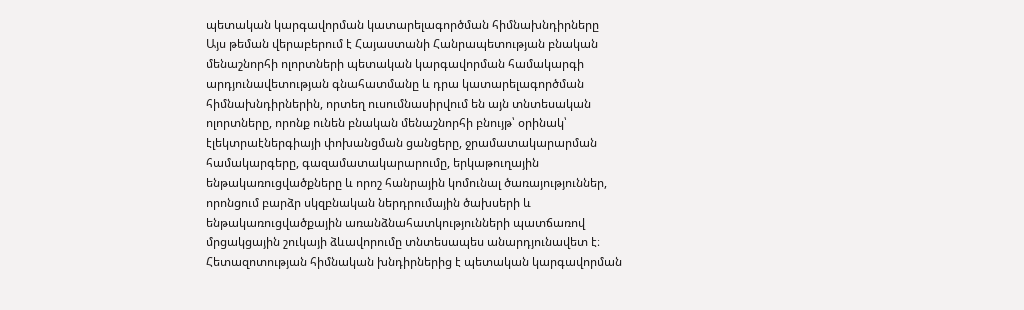պետական կարգավորման կատարելագործման հիմնախնդիրները
Այս թեման վերաբերում է Հայաստանի Հանրապետության բնական մենաշնորհի ոլորտների պետական կարգավորման համակարգի արդյունավետության գնահատմանը և դրա կատարելագործման հիմնախնդիրներին, որտեղ ուսումնասիրվում են այն տնտեսական ոլորտները, որոնք ունեն բնական մենաշնորհի բնույթ՝ օրինակ՝ էլեկտրաէներգիայի փոխանցման ցանցերը, ջրամատակարարման համակարգերը, գազամատակարարումը, երկաթուղային ենթակառուցվածքները և որոշ հանրային կոմունալ ծառայություններ, որոնցում բարձր սկզբնական ներդրումային ծախսերի և ենթակառուցվածքային առանձնահատկությունների պատճառով մրցակցային շուկայի ձևավորումը տնտեսապես անարդյունավետ է։ Հետազոտության հիմնական խնդիրներից է պետական կարգավորման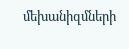մեխանիզմների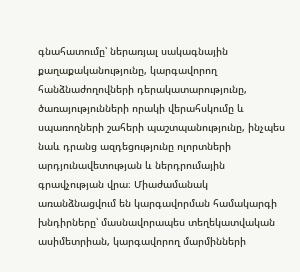գնահատումը՝ ներառյալ սակագնային քաղաքականությունը, կարգավորող հանձնաժողովների դերակատարությունը, ծառայությունների որակի վերահսկումը և սպառողների շահերի պաշտպանությունը, ինչպես նաև դրանց ազդեցությունը ոլորտների արդյունավետության և ներդրումային գրավչության վրա։ Միաժամանակ առանձնացվում են կարգավորման համակարգի խնդիրները՝ մասնավորապես տեղեկատվական ասիմետրիան, կարգավորող մարմինների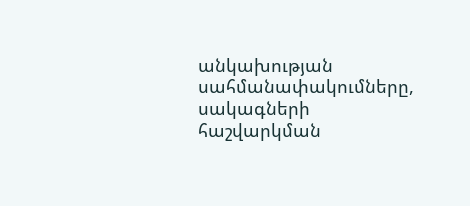անկախության սահմանափակումները, սակագների հաշվարկման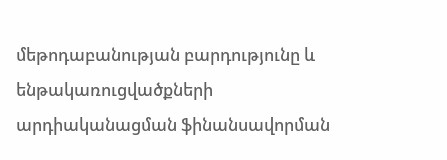մեթոդաբանության բարդությունը և ենթակառուցվածքների արդիականացման ֆինանսավորման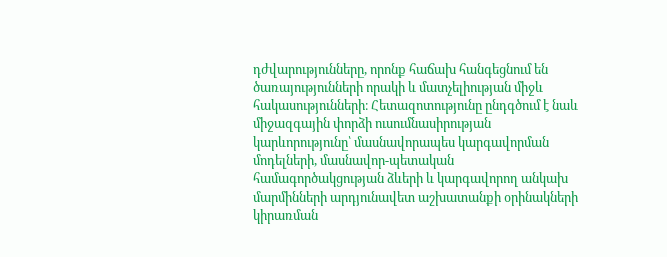դժվարությունները, որոնք հաճախ հանգեցնում են ծառայությունների որակի և մատչելիության միջև հակասությունների։ Հետազոտությունը ընդգծում է նաև միջազգային փորձի ուսումնասիրության կարևորությունը՝ մասնավորապես կարգավորման մոդելների, մասնավոր-պետական համագործակցության ձևերի և կարգավորող անկախ մարմինների արդյունավետ աշխատանքի օրինակների կիրառման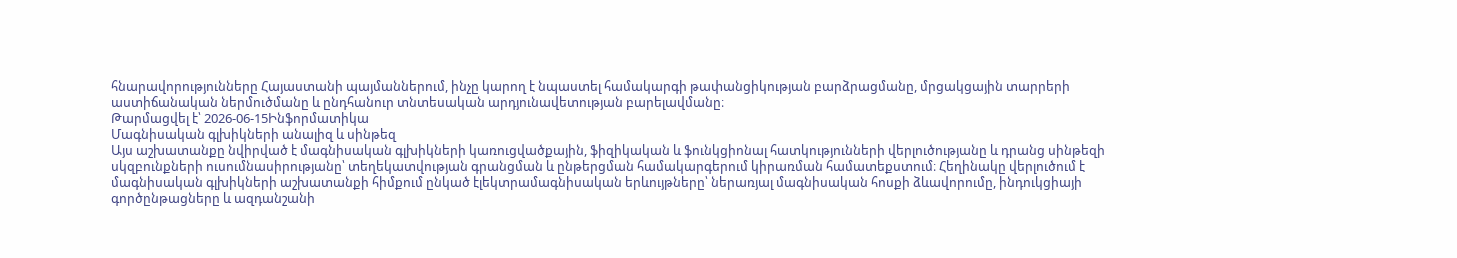հնարավորությունները Հայաստանի պայմաններում, ինչը կարող է նպաստել համակարգի թափանցիկության բարձրացմանը, մրցակցային տարրերի աստիճանական ներմուծմանը և ընդհանուր տնտեսական արդյունավետության բարելավմանը։
Թարմացվել է՝ 2026-06-15Ինֆորմատիկա
Մագնիսական գլխիկների անալիզ և սինթեզ
Այս աշխատանքը նվիրված է մագնիսական գլխիկների կառուցվածքային, ֆիզիկական և ֆունկցիոնալ հատկությունների վերլուծությանը և դրանց սինթեզի սկզբունքների ուսումնասիրությանը՝ տեղեկատվության գրանցման և ընթերցման համակարգերում կիրառման համատեքստում։ Հեղինակը վերլուծում է մագնիսական գլխիկների աշխատանքի հիմքում ընկած էլեկտրամագնիսական երևույթները՝ ներառյալ մագնիսական հոսքի ձևավորումը, ինդուկցիայի գործընթացները և ազդանշանի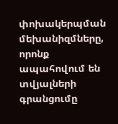փոխակերպման մեխանիզմները, որոնք ապահովում են տվյալների գրանցումը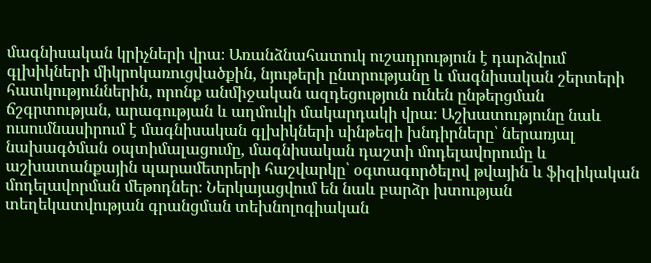մագնիսական կրիչների վրա։ Առանձնահատուկ ուշադրություն է դարձվում գլխիկների միկրոկառուցվածքին, նյութերի ընտրությանը և մագնիսական շերտերի հատկություններին, որոնք անմիջական ազդեցություն ունեն ընթերցման ճշգրտության, արագության և աղմուկի մակարդակի վրա։ Աշխատությունը նաև ուսումնասիրում է մագնիսական գլխիկների սինթեզի խնդիրները՝ ներառյալ նախագծման օպտիմալացումը, մագնիսական դաշտի մոդելավորումը և աշխատանքային պարամետրերի հաշվարկը՝ օգտագործելով թվային և ֆիզիկական մոդելավորման մեթոդներ։ Ներկայացվում են նաև բարձր խտության տեղեկատվության գրանցման տեխնոլոգիական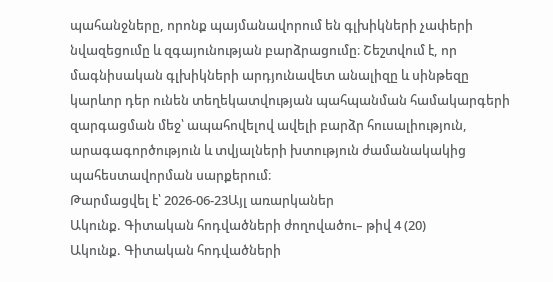պահանջները, որոնք պայմանավորում են գլխիկների չափերի նվազեցումը և զգայունության բարձրացումը։ Շեշտվում է, որ մագնիսական գլխիկների արդյունավետ անալիզը և սինթեզը կարևոր դեր ունեն տեղեկատվության պահպանման համակարգերի զարգացման մեջ՝ ապահովելով ավելի բարձր հուսալիություն, արագագործություն և տվյալների խտություն ժամանակակից պահեստավորման սարքերում։
Թարմացվել է՝ 2026-06-23Այլ առարկաներ
Ակունք. Գիտական հոդվածների ժողովածու– թիվ 4 (20)
Ակունք. Գիտական հոդվածների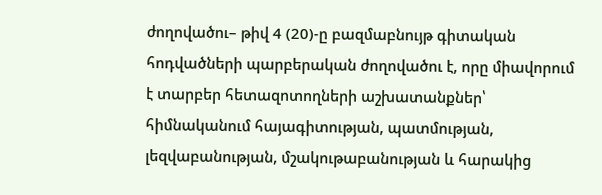ժողովածու– թիվ 4 (20)-ը բազմաբնույթ գիտական հոդվածների պարբերական ժողովածու է, որը միավորում է տարբեր հետազոտողների աշխատանքներ՝ հիմնականում հայագիտության, պատմության, լեզվաբանության, մշակութաբանության և հարակից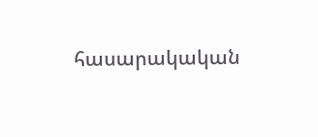հասարակական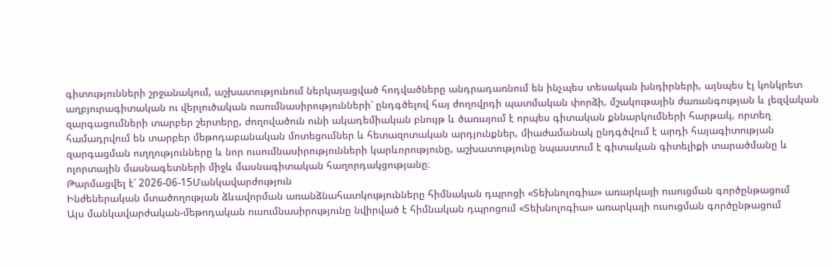գիտությունների շրջանակում, աշխատությունում ներկայացված հոդվածները անդրադառնում են ինչպես տեսական խնդիրների, այնպես էլ կոնկրետ աղբյուրագիտական ու վերլուծական ուսումնասիրությունների՝ ընդգծելով հայ ժողովրդի պատմական փորձի, մշակութային ժառանգության և լեզվական զարգացումների տարբեր շերտերը, ժողովածուն ունի ակադեմիական բնույթ և ծառայում է որպես գիտական քննարկումների հարթակ, որտեղ համադրվում են տարբեր մեթոդաբանական մոտեցումներ և հետազոտական արդյունքներ, միաժամանակ ընդգծվում է արդի հայագիտության զարգացման ուղղությունները և նոր ուսումնասիրությունների կարևորությունը, աշխատությունը նպաստում է գիտական գիտելիքի տարածմանը և ոլորտային մասնագետների միջև մասնագիտական հաղորդակցությանը։
Թարմացվել է՝ 2026-06-15Մանկավարժություն
Ինժեներական մտածողության ձևավորման առանձնահատկությունները հիմնական դպրոցի «Տեխնոլոգիա» առարկայի ուսուցման գործընթացում
Այս մանկավարժական-մեթոդական ուսումնասիրությունը նվիրված է հիմնական դպրոցում «Տեխնոլոգիա» առարկայի ուսուցման գործընթացում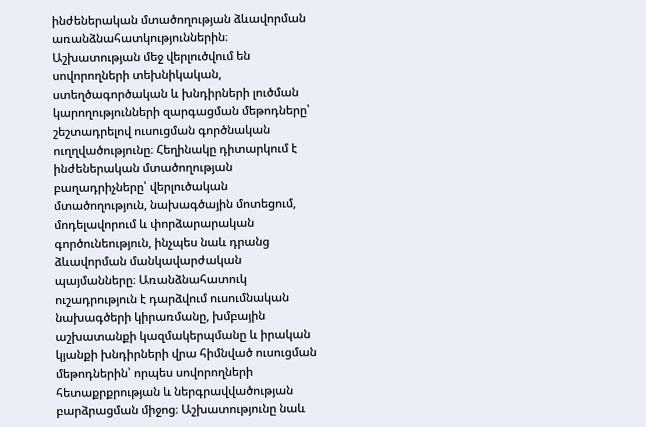ինժեներական մտածողության ձևավորման առանձնահատկություններին։ Աշխատության մեջ վերլուծվում են սովորողների տեխնիկական, ստեղծագործական և խնդիրների լուծման կարողությունների զարգացման մեթոդները՝ շեշտադրելով ուսուցման գործնական ուղղվածությունը։ Հեղինակը դիտարկում է ինժեներական մտածողության բաղադրիչները՝ վերլուծական մտածողություն, նախագծային մոտեցում, մոդելավորում և փորձարարական գործունեություն, ինչպես նաև դրանց ձևավորման մանկավարժական պայմանները։ Առանձնահատուկ ուշադրություն է դարձվում ուսումնական նախագծերի կիրառմանը, խմբային աշխատանքի կազմակերպմանը և իրական կյանքի խնդիրների վրա հիմնված ուսուցման մեթոդներին՝ որպես սովորողների հետաքրքրության և ներգրավվածության բարձրացման միջոց։ Աշխատությունը նաև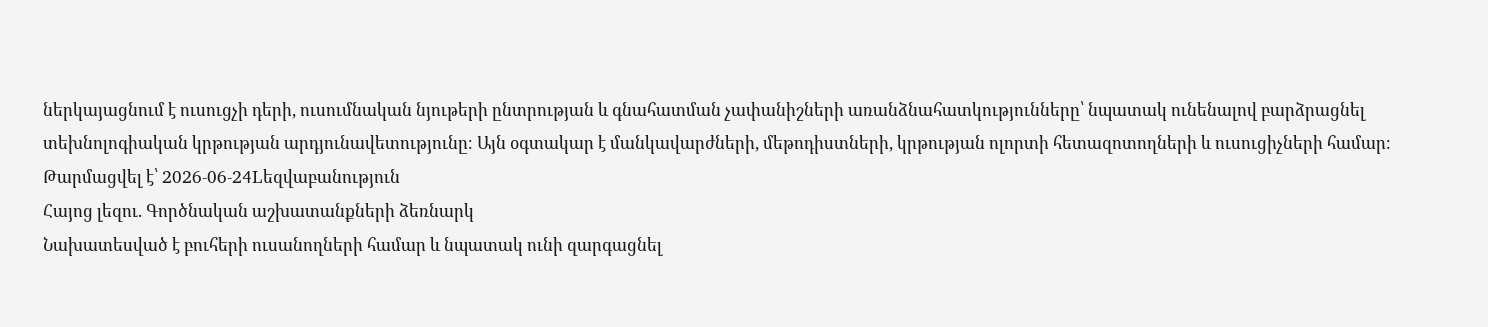ներկայացնում է ուսուցչի դերի, ուսումնական նյութերի ընտրության և գնահատման չափանիշների առանձնահատկությունները՝ նպատակ ունենալով բարձրացնել տեխնոլոգիական կրթության արդյունավետությունը։ Այն օգտակար է մանկավարժների, մեթոդիստների, կրթության ոլորտի հետազոտողների և ուսուցիչների համար։
Թարմացվել է՝ 2026-06-24Lեզվաբանություն
Հայոց լեզու. Գործնական աշխատանքների ձեռնարկ
Նախատեսված է բուհերի ուսանողների համար և նպատակ ունի զարգացնել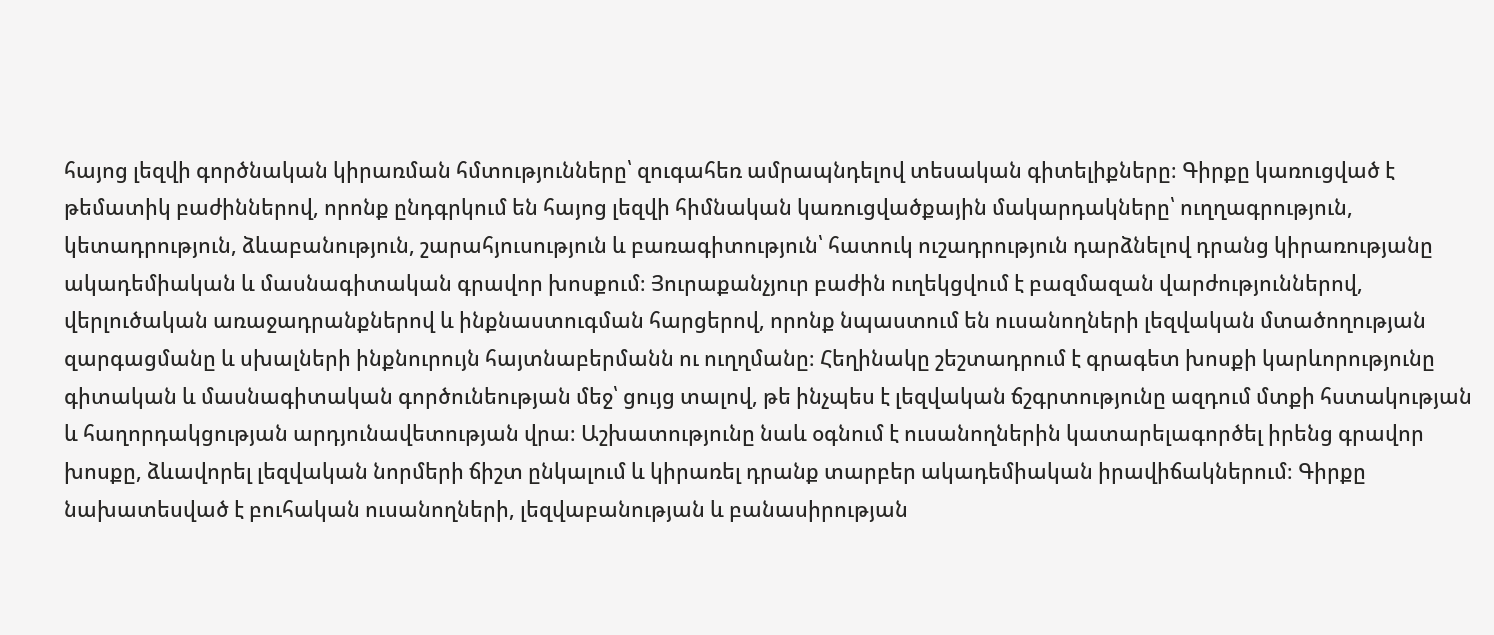հայոց լեզվի գործնական կիրառման հմտությունները՝ զուգահեռ ամրապնդելով տեսական գիտելիքները։ Գիրքը կառուցված է թեմատիկ բաժիններով, որոնք ընդգրկում են հայոց լեզվի հիմնական կառուցվածքային մակարդակները՝ ուղղագրություն, կետադրություն, ձևաբանություն, շարահյուսություն և բառագիտություն՝ հատուկ ուշադրություն դարձնելով դրանց կիրառությանը ակադեմիական և մասնագիտական գրավոր խոսքում։ Յուրաքանչյուր բաժին ուղեկցվում է բազմազան վարժություններով, վերլուծական առաջադրանքներով և ինքնաստուգման հարցերով, որոնք նպաստում են ուսանողների լեզվական մտածողության զարգացմանը և սխալների ինքնուրույն հայտնաբերմանն ու ուղղմանը։ Հեղինակը շեշտադրում է գրագետ խոսքի կարևորությունը գիտական և մասնագիտական գործունեության մեջ՝ ցույց տալով, թե ինչպես է լեզվական ճշգրտությունը ազդում մտքի հստակության և հաղորդակցության արդյունավետության վրա։ Աշխատությունը նաև օգնում է ուսանողներին կատարելագործել իրենց գրավոր խոսքը, ձևավորել լեզվական նորմերի ճիշտ ընկալում և կիրառել դրանք տարբեր ակադեմիական իրավիճակներում։ Գիրքը նախատեսված է բուհական ուսանողների, լեզվաբանության և բանասիրության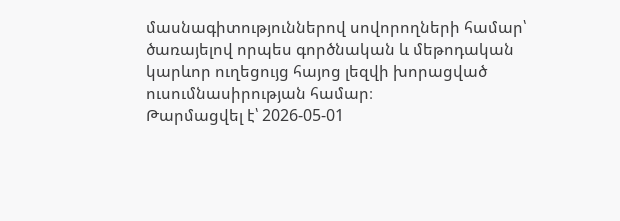մասնագիտություններով սովորողների համար՝ ծառայելով որպես գործնական և մեթոդական կարևոր ուղեցույց հայոց լեզվի խորացված ուսումնասիրության համար։
Թարմացվել է՝ 2026-05-01